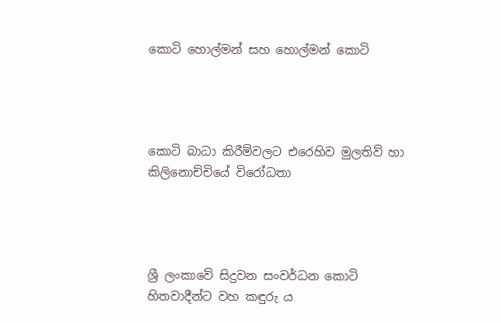කොටි හොල්මන් සහ හොල්මන් කොටි




කොටි බාධා කිරීම්වලට එරෙහිව මුලතිව් හා කිලිනොච්චියේ විරෝධතා




ශ්‍රී ලංකාවේ සිදුවන සංවර්ධන කොටි හිතවාදීන්ට වහ කඳුරු ය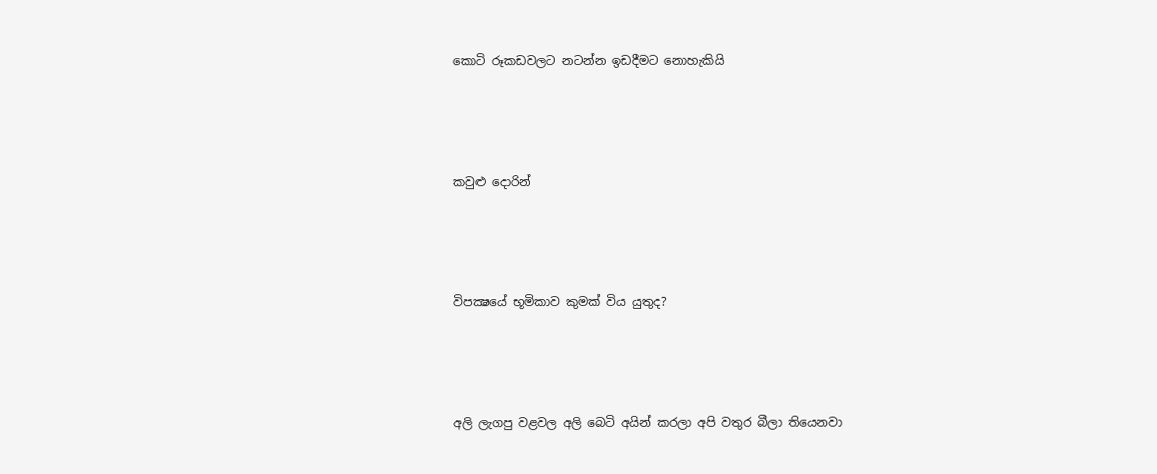කොටි රූකඩවලට නටන්න ඉඩදීමට නොහැකියි




කවුළු දොරින්




විපක්‍ෂයේ භූමිකාව කුමක් විය යුතුද?




අලි ලැගපු වළවල අලි බෙටි අයින් කරලා අපි වතුර බීලා තියෙනවා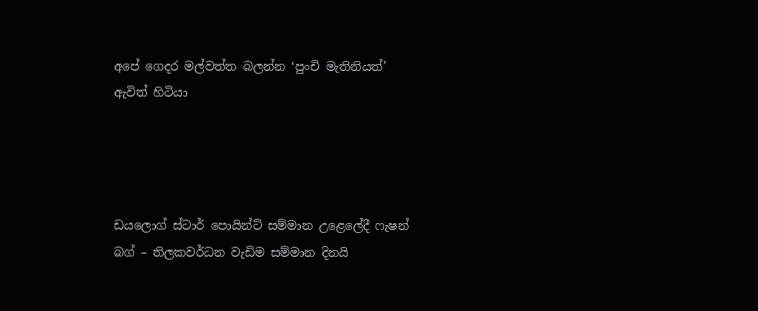අපේ ගෙදර මල්වත්ත බලන්න ‘පුංචි මැතිනියත්’ ඇවිත් හිටියා




ඩයලොග් ස්ටාර් පොයින්ට් සම්මාන උළෙලේදී ෆැෂන් බග් – තිලකවර්ධන වැඩිම සම්මාන දිනයි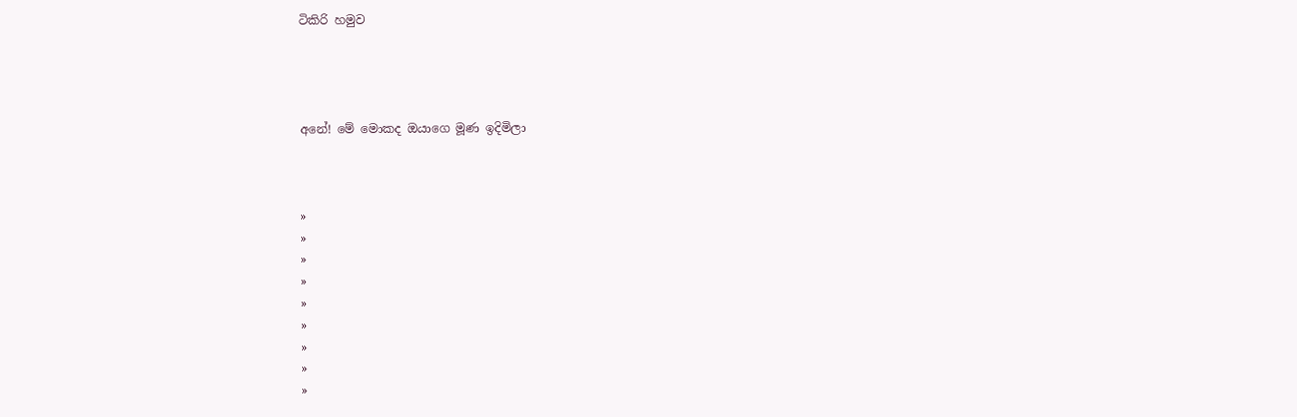ටිකිරි හමුව




අනේ! මේ මොකද ඔයාගෙ මූණ ඉදිමිලා



»
»
»
»
»
»
»
»
»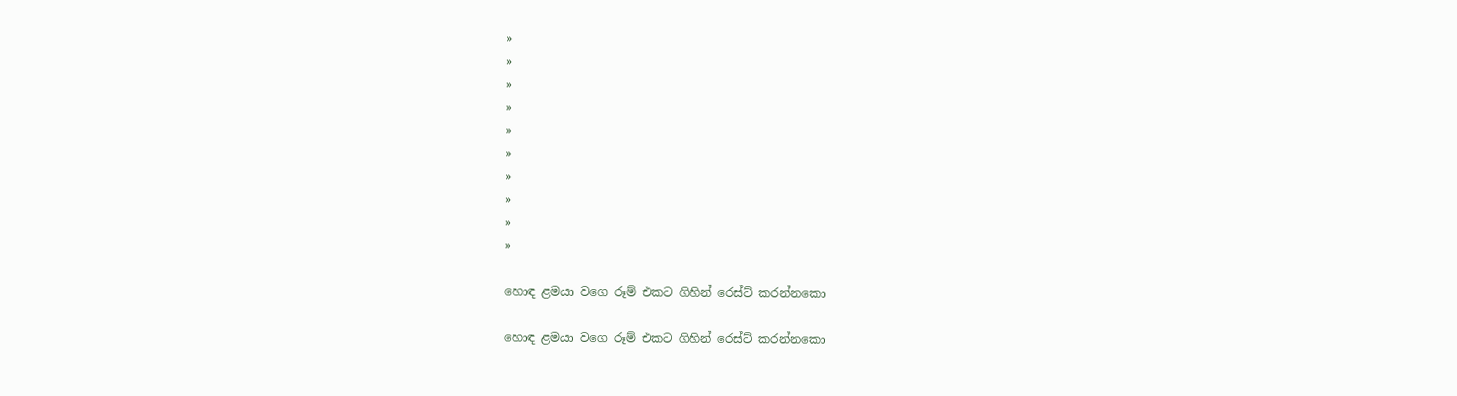»
»
»
»
»
»
»
»
»
»

හොඳ ළමයා වගෙ රූම් එකට ගිහින් රෙස්ට් කරන්නකො

හොඳ ළමයා වගෙ රූම් එකට ගිහින් රෙස්ට් කරන්නකො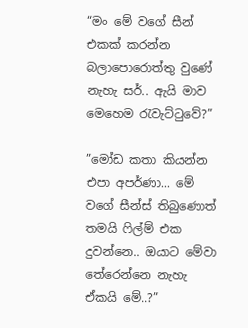“මං මේ වගේ සීන් එකක් කරන්න බලාපොරොත්තු වුණේ නැහැ සර්.. ඇයි මාව මෙහෙම රැවැට්ටුවේ?”

”මෝඩ කතා කියන්න එපා අපර්ණා... මේ වගේ සීන්ස් තිබුණොත් තමයි ෆිල්ම් එක දුවන්නෙ.. ඔයාට මේවා තේරෙන්නෙ නැහැ ඒකයි මේ..?”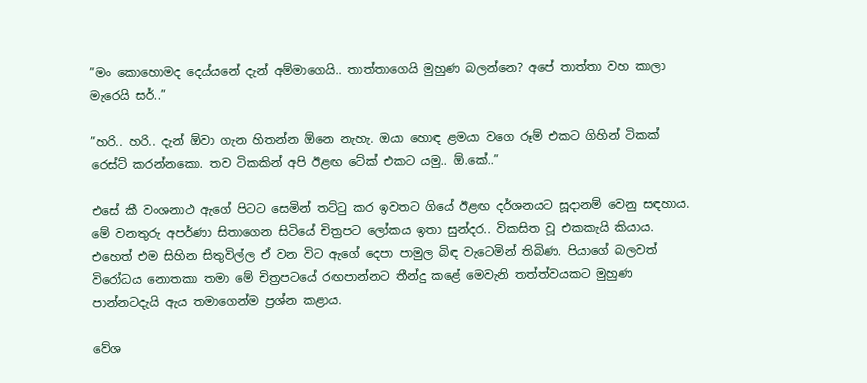”මං කොහොමද දෙය්යනේ දැන් අම්මාගෙයි.. තාත්තාගෙයි මුහුණ බලන්නෙ? අපේ තාත්තා වහ කාලා මැරෙයි සර්..”

”හරි.. හරි.. දැන් ඕවා ගැන හිතන්න ඕනෙ නැහැ. ඔයා හොඳ ළමයා වගෙ රූම් එකට ගිහින් ටිකක් රෙස්ට් කරන්නකො. තව ටිකකින් අපි ඊළඟ ටේක් එකට යමු.. ඕ.කේ..”

එසේ කී වංශනාථ ඇගේ පිටට සෙමින් තට්ටු කර ඉවතට ගියේ ඊළඟ දර්ශනයට සූදානම් වෙනු සඳහාය. මේ වනතුරු අපර්ණා සිතාගෙන සිටියේ චිත්‍රපට ලෝකය ඉතා සුන්දර.. විකසිත වූ එකකැයි කියාය. එහෙත් එම සිහින සිතුවිල්ල ඒ වන විට ඇගේ දෙපා පාමුල බිඳ වැටෙමින් තිබිණ. පියාගේ බලවත් විරෝධය නොතකා තමා මේ චිත්‍රපටයේ රඟපාන්නට තීන්දු කළේ මෙවැනි තත්ත්වයකට මුහුණ පාන්නටදැයි ඇය තමාගෙන්ම ප්‍රශ්න කළාය.

වේශ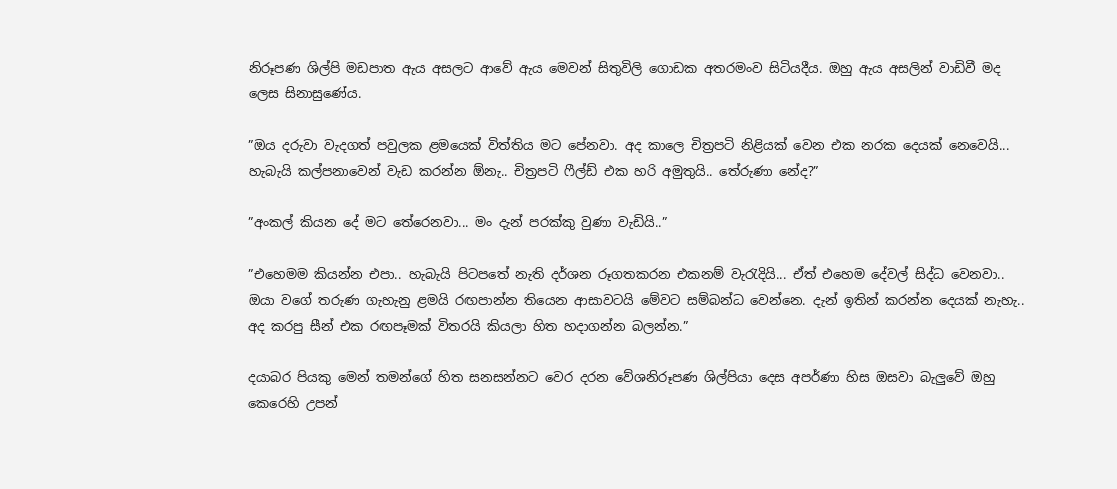නිරූපණ ශිල්පි මඩපාත ඇය අසලට ආවේ ඇය මෙවන් සිතුවිලි ගොඩක අතරමංව සිටියදීය. ඔහු ඇය අසලින් වාඩිවී මද ලෙස සිනාසුණේය.

”ඔය දරුවා වැදගත් පවුලක ළමයෙක් විත්තිය මට පේනවා. අද කාලෙ චිත්‍රපටි නිළියක් වෙන එක නරක දෙයක් නෙවෙයි... හැබැයි කල්පනාවෙන් වැඩ කරන්න ඕනැ.. චිත්‍රපටි ෆීල්ඩ් එක හරි අමුතුයි.. තේරුණා නේද?”

”අංකල් කියන දේ මට තේරෙනවා... මං දැන් පරක්කු වුණා වැඩියි..”

”එහෙමම කියන්න එපා.. හැබැයි පිටපතේ නැති දර්ශන රූගතකරන එකනම් වැරැදියි... ඒත් එහෙම දේවල් සිද්ධ වෙනවා.. ඔයා වගේ තරුණ ගැහැනු ළමයි රඟපාන්න තියෙන ආසාවටයි මේවට සම්බන්ධ වෙන්නෙ. දැන් ඉතින් කරන්න දෙයක් නැහැ.. අද කරපු සීන් එක රඟපෑමක් විතරයි කියලා හිත හදාගන්න බලන්න.”

දයාබර පියකු මෙන් තමන්ගේ හිත සනසන්නට වෙර දරන වේශනිරූපණ ශිල්පියා දෙස අපර්ණා හිස ඔසවා බැලුවේ ඔහු කෙරෙහි උපන්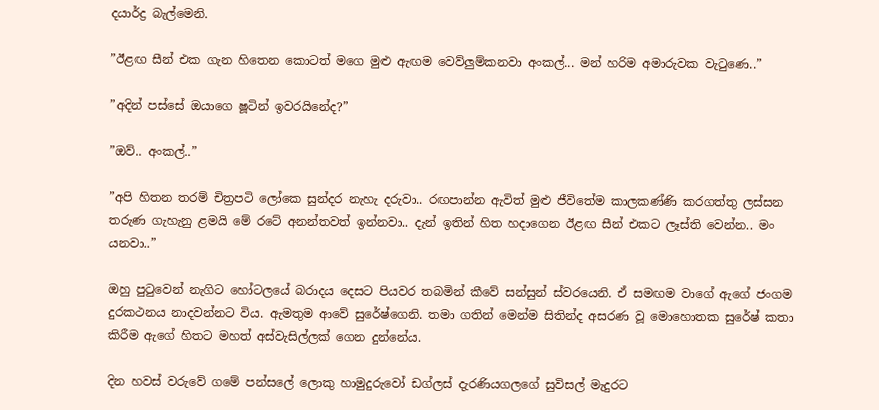දයාර්ද්‍ර බැල්මෙනි.

”ඊළඟ සීන් එක ගැන හිතෙන කොටත් මගෙ මුළු ඇඟම වෙව්ලුම්කනවා අංකල්... මන් හරිම අමාරුවක වැටුණෙ..”

”අදින් පස්සේ ඔයාගෙ ෂූටින් ඉවරයිනේද?”

”ඔව්.. අංකල්..”

”අපි හිතන තරම් චිත්‍රපටි ලෝකෙ සුන්දර නැහැ දරුවා.. රඟපාන්න ඇවිත් මුළු ජීවිතේම කාලකණ්ණි කරගත්තු ලස්සන තරුණ ගැහැනු ළමයි මේ රටේ අනන්තවත් ඉන්නවා.. දැන් ඉතින් හිත හදාගෙන ඊළඟ සීන් එකට ලෑස්ති වෙන්න.. මං යනවා..”

ඔහු පුටුවෙන් නැගිට හෝටලයේ බරාදය දෙසට පියවර තබමින් කීවේ සන්සුන් ස්වරයෙනි. ඒ සමඟම වාගේ ඇගේ ජංගම දුරකථනය නාදවන්නට විය. ඇමතුම ආවේ සුරේෂ්ගෙනි. තමා ගතින් මෙන්ම සිතින්ද අසරණ වූ මොහොතක සුරේෂ් කතා කිරීම ඇගේ හිතට මහත් අස්වැසිල්ලක් ගෙන දුන්නේය.

දින හවස් වරුවේ ගමේ පන්සලේ ලොකු හාමුදුරුවෝ ඩග්ලස් දැරණියගලගේ සුවිසල් මැදුරට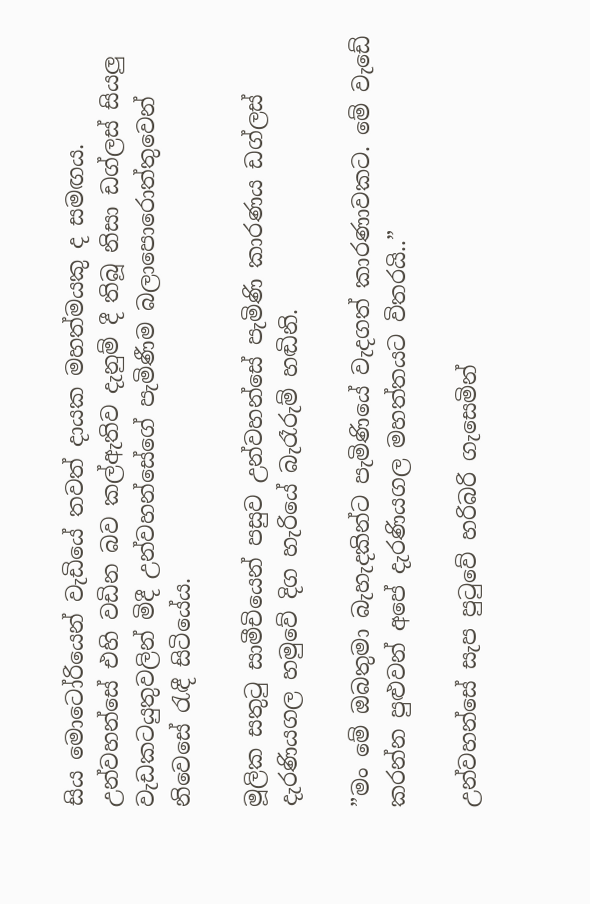සිය මොටෝරියෙන් වැඩියේ තවත් දායක මහත්මයකු ද සමඟය. උන්වහන්සේ එහි වඩින බව කල්ඇතිව දැනුම් දී තිබූ නිසා ඩග්ලස් සියලු වැඩකටයුතුවලින් මිදී උන්වහන්සේගේ පැමිණීම බලාපොරොත්තුවෙන් නිවෙසේ රැඳී සිටියේය.

මූලික සතුටු සාමීචියෙන් පසුව උන්වහන්සේ පැමිණි කාරණය ඩග්ලස් දැරණියගල හමුවේ දිග හැරියේ බැරෑරුම් හඬිනි.

”මං මේ ඔබතුමා බැහැදකින්ට පැමිණියේ වැදගත් කාරණාවකට. මේ වැඩේ කරන්න පුළුවන් අපේ දැරණියගල මහත්තයට විතරයි..”

උන්වහන්සේ සැප පුටුවේ හරිබරි ගැසෙමින්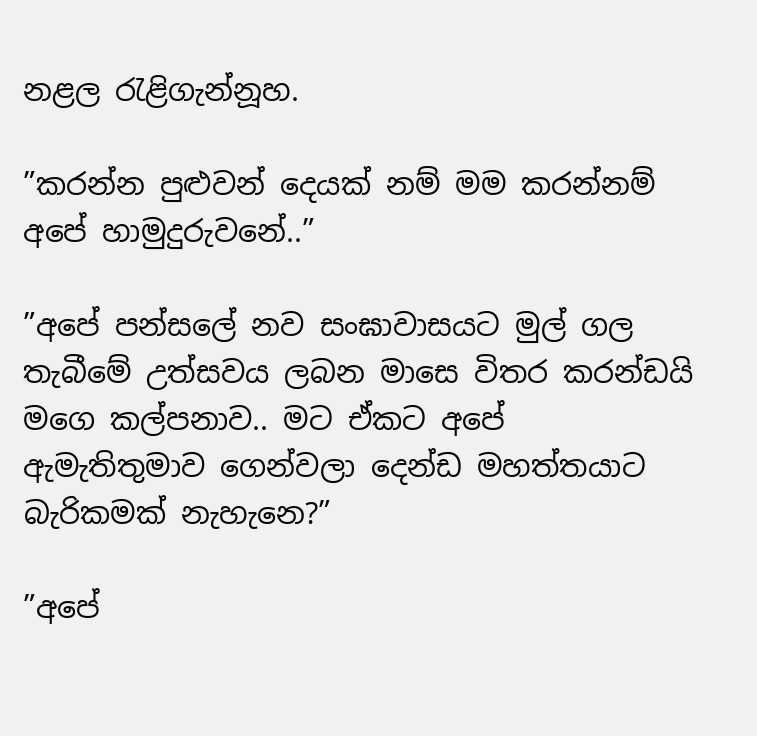නළල රැළිගැන්නූහ.

”කරන්න පුළුවන් දෙයක් නම් මම කරන්නම් අපේ හාමුදුරුවනේ..”

”අපේ පන්සලේ නව සංඝාවාසයට මුල් ගල තැබීමේ උත්සවය ලබන මාසෙ විතර කරන්ඩයි මගෙ කල්පනාව.. මට ඒකට අපේ ඇමැතිතුමාව ගෙන්වලා දෙන්ඩ මහත්තයාට බැරිකමක් නැහැනෙ?”

”අපේ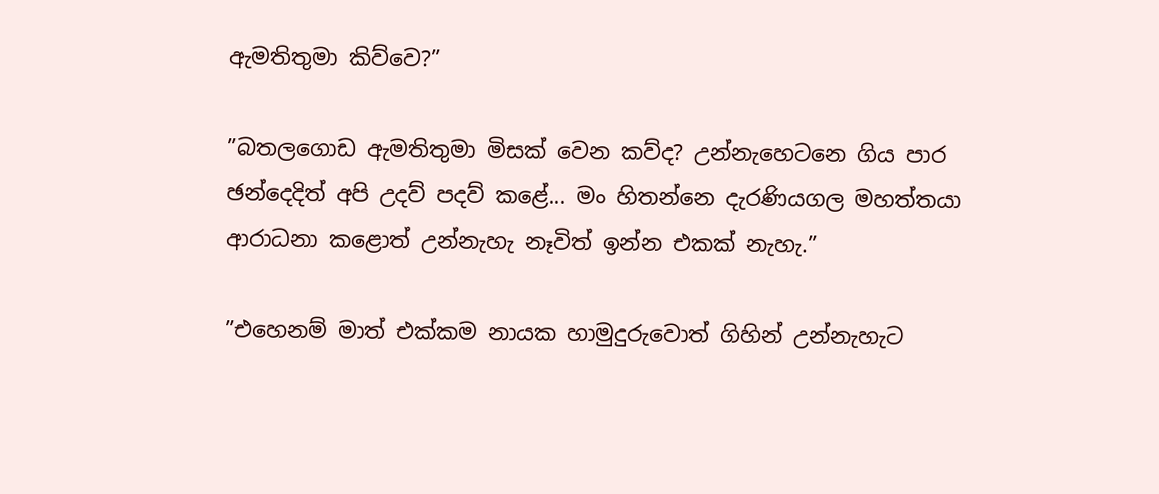ඇමතිතුමා කිව්වෙ?”

”බතලගොඩ ඇමතිතුමා මිසක් වෙන කව්ද? උන්නැහෙටනෙ ගිය පාර ඡන්දෙදිත් අපි උදව් පදව් කළේ... මං හිතන්නෙ දැරණියගල මහත්තයා ආරාධනා කළොත් උන්නැහැ නෑවිත් ඉන්න එකක් නැහැ.”

”එහෙනම් මාත් එක්කම නායක හාමුදුරුවොත් ගිහින් උන්නැහැට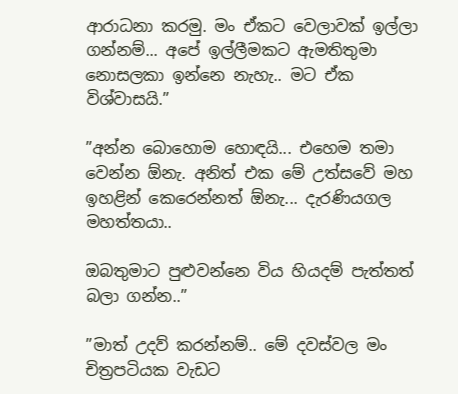ආරාධනා කරමු. මං ඒකට වෙලාවක් ඉල්ලා ගන්නම්... අපේ ඉල්ලීමකට ඇමතිතුමා නොසලකා ඉන්නෙ නැහැ.. මට ඒක විශ්වාසයි.”

”අන්න බොහොම හොඳයි... එහෙම තමා වෙන්න ඕනැ. අනිත් එක මේ උත්සවේ මහ ඉහළින් කෙරෙන්නත් ඕනැ... දැරණියගල මහත්තයා..

ඔබතුමාට පුළුවන්නෙ විය හියදම් පැත්තත් බලා ගන්න..”

”මාත් උදව් කරන්නම්.. මේ දවස්වල මං චිත්‍රපටියක වැඩට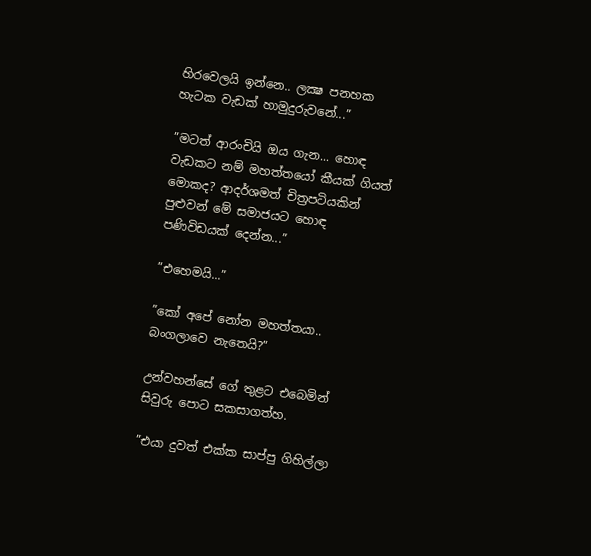හිරවෙලයි ඉන්නෙ.. ලක්‍ෂ පනහක හැටක වැඩක් හාමුදුරුවනේ...”

”මටත් ආරංචියි ඔය ගැන... හොඳ වැඩකට නම් මහත්තයෝ කීයක් ගියත් මොකද? ආදර්ශමත් චිත්‍රපටියකින් පුළුවන් මේ සමාජයට හොඳ පණිවිඩයක් දෙන්න...”

”එහෙමයි...”

”කෝ අපේ නෝන මහත්තයා.. බංගලාවෙ නැතෙයි?”

උන්වහන්සේ ගේ තුළට එබෙමින් සිවුරු පොට සකසාගත්හ.

”එයා දුවත් එක්ක සාප්පු ගිහිල්ලා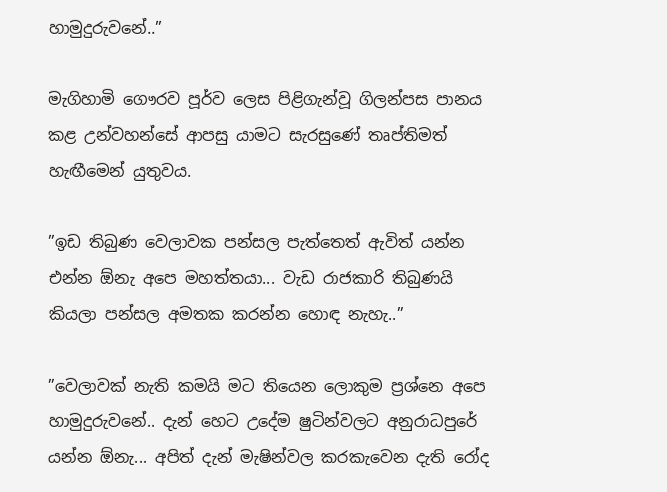හාමුදුරුවනේ..”

මැගිහාමි ගෞරව පූර්ව ලෙස පිළිගැන්වූ ගිලන්පස පානය කළ උන්වහන්සේ ආපසු යාමට සැරසුණේ තෘප්තිමත් හැඟීමෙන් යුතුවය.

”ඉඩ තිබුණ වෙලාවක පන්සල පැත්තෙත් ඇවිත් යන්න එන්න ඕනැ අපෙ මහත්තයා... වැඩ රාජකාරි තිබුණයි කියලා පන්සල අමතක කරන්න හොඳ නැහැ..”

”වෙලාවක් නැති කමයි මට තියෙන ලොකුම ප්‍රශ්නෙ අපෙ හාමුදුරුවනේ.. දැන් හෙට උදේම ෂුටින්වලට අනුරාධපුරේ යන්න ඕනැ... අපිත් දැන් මැෂින්වල කරකැවෙන දැති රෝද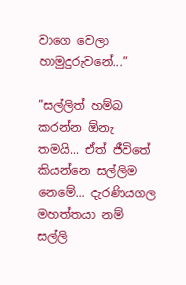වාගෙ වෙලා හාමුදුරුවනේ...”

”සල්ලිත් හම්බ කරන්න ඕනැ තමයි... ඒත් ජීවිතේ කියන්නෙ සල්ලිම නෙමේ... දැරණියගල මහත්තයා නම් සල්ලි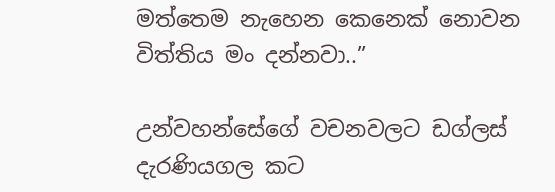මත්තෙම නැහෙන කෙනෙක් නොවන විත්තිය මං දන්නවා..”

උන්වහන්සේගේ වචනවලට ඩග්ලස් දැරණියගල කට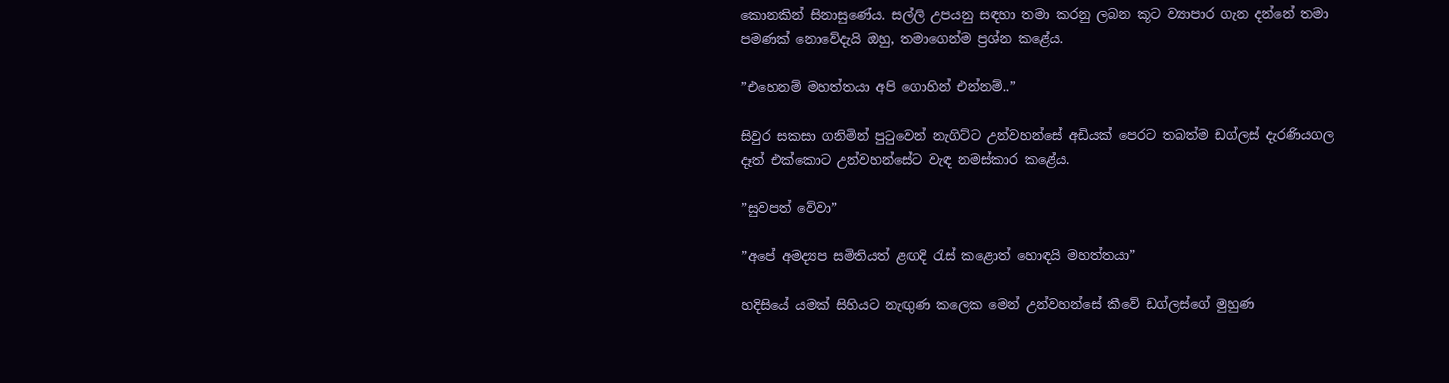කොනකින් සිනාසුණේය. සල්ලි උපයනු සඳහා තමා කරනු ලබන කූට ව්‍යාපාර ගැන දන්නේ තමා පමණක් නොවේදැයි ඔහු, තමාගෙන්ම ප්‍රශ්න කළේය.

”එහෙනම් මහත්තයා අපි ගොහින් එන්නම්..”

සිවුර සකසා ගනිමින් පුටුවෙන් නැගිට්ට උන්වහන්සේ අඩියක් පෙරට තබත්ම ඩග්ලස් දැරණියගල දෑත් එක්කොට උන්වහන්සේට වැඳ නමස්කාර කළේය.

”සුවපත් වේවා”

”අපේ අමද්‍යප සමිතියත් ළඟදි රැස් කළොත් හොඳයි මහත්තයා”

හදිසියේ යමක් සිහියට නැඟුණ කලෙක මෙන් උන්වහන්සේ කීවේ ඩග්ලස්ගේ මුහුණ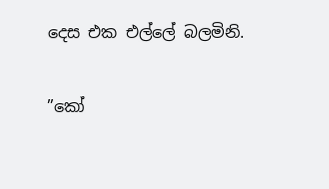දෙස එක එල්ලේ බලමිනි.

”කෝ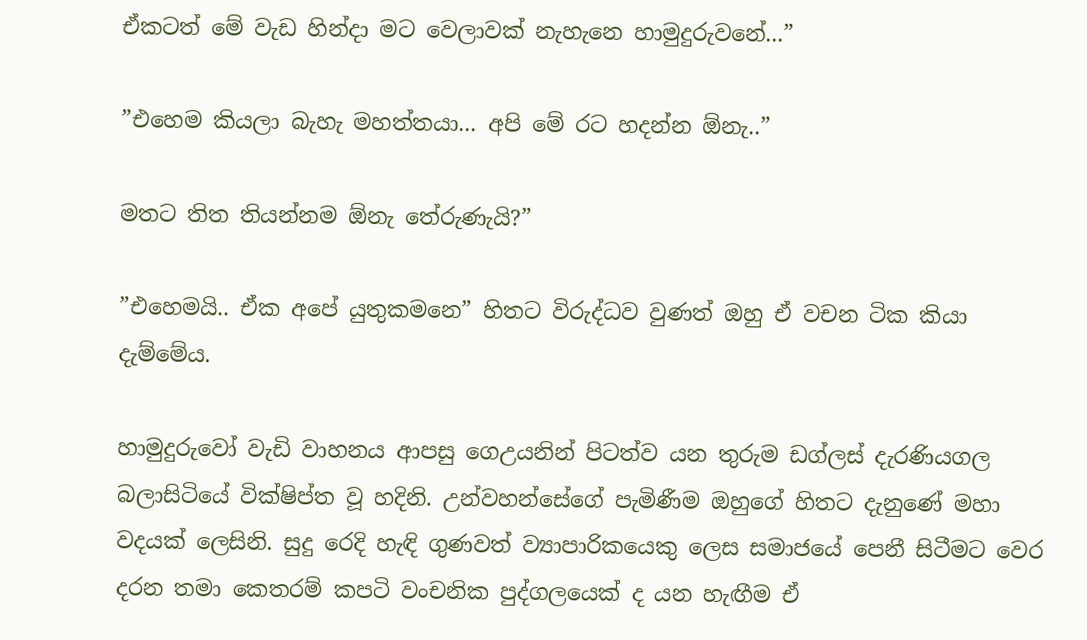ඒකටත් මේ වැඩ හින්දා මට වෙලාවක් නැහැනෙ හාමුදුරුවනේ...”

”එහෙම කියලා බැහැ මහත්තයා... අපි මේ රට හදන්න ඕනැ..”

මතට තිත තියන්නම ඕනැ තේරුණැයි?”

”එහෙමයි.. ඒක අපේ යුතුකමනෙ” හිතට විරුද්ධව වුණත් ඔහු ඒ වචන ටික කියා දැම්මේය.

හාමුදුරුවෝ වැඩි වාහනය ආපසු ගෙඋයනින් පිටත්ව යන තුරුම ඩග්ලස් දැරණියගල බලාසිටියේ වික්ෂිප්ත වූ හදිනි. උන්වහන්සේගේ පැමිණීම ඔහුගේ හිතට දැනුණේ මහා වදයක් ලෙසිනි. සුදු රෙදි හැඳි ගුණවත් ව්‍යාපාරිකයෙකු ලෙස සමාජයේ පෙනී සිටීමට වෙර දරන තමා කෙතරම් කපටි වංචනික පුද්ගලයෙක් ද යන හැඟීම ඒ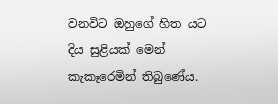වනවිට ඔහුගේ හිත යට දිය සුළියක් මෙන් කැකෑරෙමින් තිබුණේය.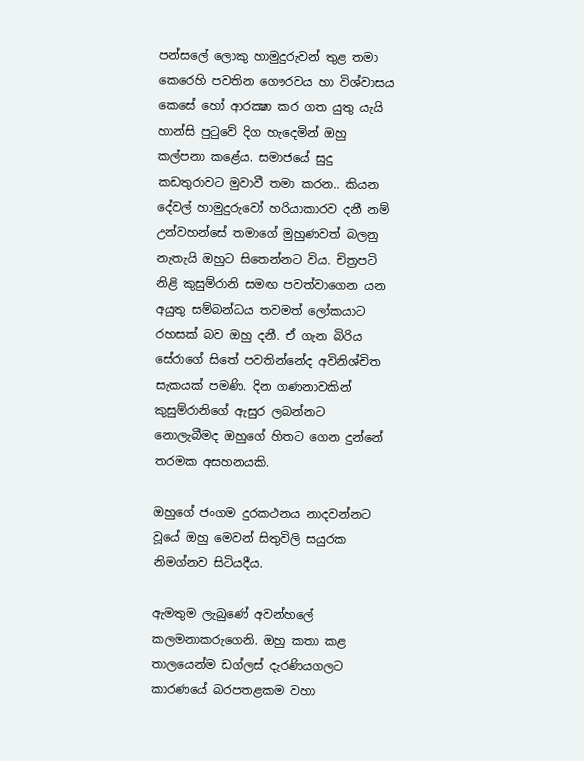පන්සලේ ලොකු හාමුදුරුවන් තුළ තමා කෙරෙහි පවතින ගෞරවය හා විශ්වාසය කෙසේ හෝ ආරක්‍ෂා කර ගත යුතු යැයි හාන්සි පුටුවේ දිග හැදෙමින් ඔහු කල්පනා කළේය. සමාජයේ සුදු කඩතුරාවට මුවාවී තමා කරන.. කියන දේවල් හාමුදුරුවෝ හරියාකාරව දනී නම් උන්වහන්සේ තමාගේ මුහුණවත් බලනු නැතැයි ඔහුට සිතෙන්නට විය. චිත්‍රපටි නිළි කුසුම්රානි සමඟ පවත්වාගෙන යන අයුතු සම්බන්ධය තවමත් ලෝකයාට රහසක් බව ඔහු දනී. ඒ ගැන බිරිය සේරාගේ සිතේ පවතින්නේද අවිනිශ්චිත සැකයක් පමණි. දින ගණනාවකින් කුසුම්රානිගේ ඇසුර ලබන්නට නොලැබීමද ඔහුගේ හිතට ගෙන දුන්නේ තරමක අසහනයකි.

ඔහුගේ ජංගම දුරකථනය නාදවන්නට වූයේ ඔහු මෙවන් සිතුවිලි සයුරක නිමග්නව සිටියදීය.

ඇමතුම ලැබුණේ අවන්හලේ කලමනාකරුගෙනි. ඔහු කතා කළ තාලයෙන්ම ඩග්ලස් දැරණියගලට කාරණයේ බරපතළකම වහා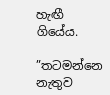හැඟී ගියේය.

”තටමන්නෙ නැතුව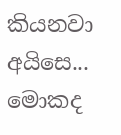කියනවා අයිසෙ... මොකද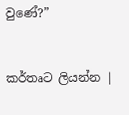වුණේ?”


කර්තෘට ලියන්න |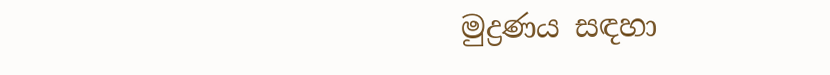මුද්‍රණය සඳහා